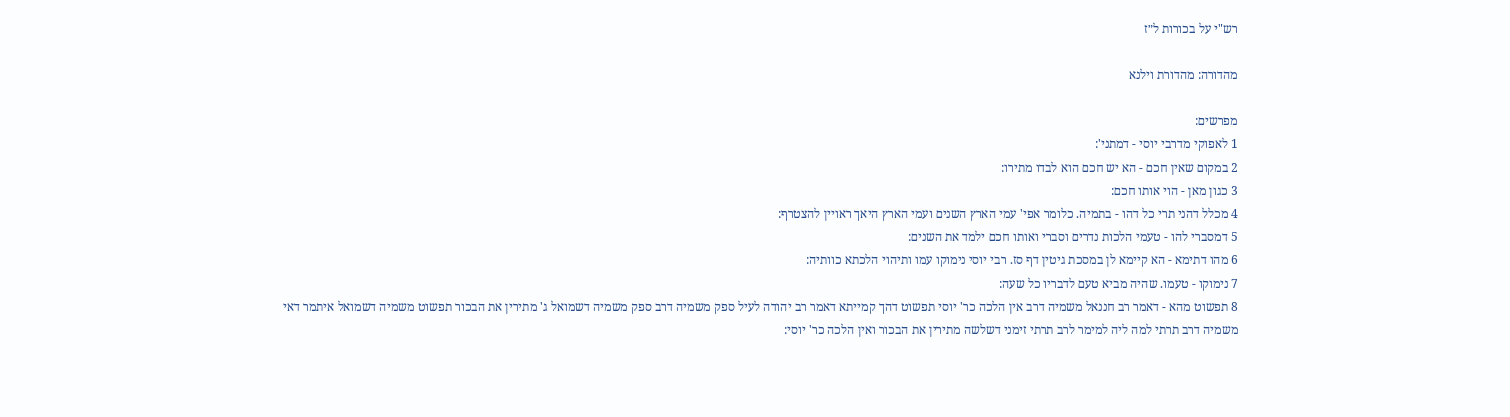רש"י על בכורות ל״ז

מהדורה: מהדורת וילנא

מפרשים:
1 לאפוקי מדרבי יוסי - דמתני':
2 במקום שאין חכם - הא יש חכם הוא לבדו מתירו:
3 כגון מאן - הוי אותו חכם:
4 מכלל דהני תרי כל דהו - בתמיה. כלומר אפי' עמי הארץ השנים ועמי הארץ היאך ראויין להצטרף:
5 דמסברי להו - טעמי הלכות נדרים וסברי ואותו חכם ילמד את השנים:
6 מהו דתימא - הא קיימא לן במסכת גיטין דף סז. רבי יוסי נימוקו עמו ותיהוי הלכתא כוותיה:
7 נימוקו - טעמו. שהיה מביא טעם לדבריו כל שעה:
8 תפשוט מהא - דאמר רב חננאל משמיה דרב אין הלכה כר' יוסי תפשוט דהך קמייתא דאמר רב יהודה לעיל ספק משמיה דרב ספק משמיה דשמואל ג' מתירין את הבכור תפשוט משמיה דשמואל איתמר דאי משמיה דרב תרתי למה ליה למימר לרב תרתי זימני דשלשה מתירין את הבכור ואין הלכה כר' יוסי: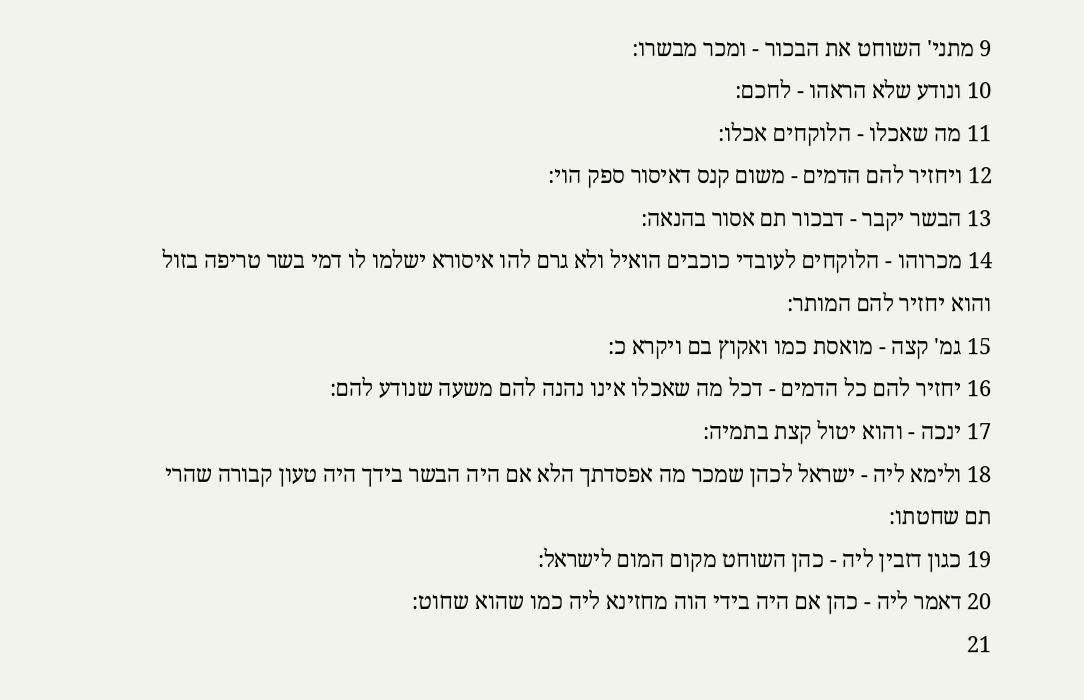9 מתני' השוחט את הבכור - ומכר מבשרו:
10 ונודע שלא הראהו - לחכם:
11 מה שאכלו - הלוקחים אכלו:
12 ויחזיר להם הדמים - משום קנס דאיסור ספק הוי:
13 הבשר יקבר - דבכור תם אסור בהנאה:
14 מכרוהו - הלוקחים לעובדי כוכבים הואיל ולא גרם להו איסורא ישלמו לו דמי בשר טריפה בזול והוא יחזיר להם המותר:
15 גמ' קצה - מואסת כמו ואקוץ בם ויקרא כ:
16 יחזיר להם כל הדמים - דכל מה שאכלו אינו נהנה להם משעה שנודע להם:
17 ינכה - והוא יטול קצת בתמיה:
18 ולימא ליה - ישראל לכהן שמכר מה אפסדתך הלא אם היה הבשר בידך היה טעון קבורה שהרי תם שחטתו:
19 כגון דזבין ליה - כהן השוחט מקום המום לישראל:
20 דאמר ליה - כהן אם היה בידי הוה מחזינא ליה כמו שהוא שחוט:
21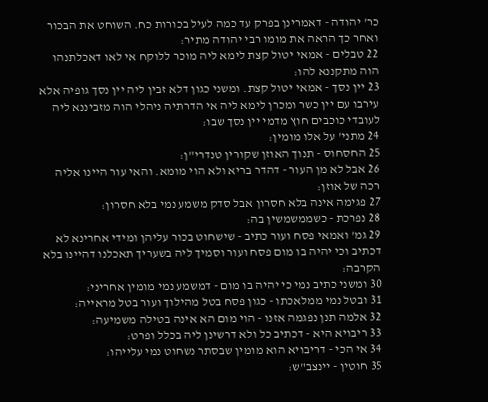כר' יהודה - דאמרינן בפרק עד כמה לעיל בכורות כח. השוחט את הבכור ואחר כך הראה את מומו רבי יהודה מתיר:
22 טבלים - אמאי יטול קצת לימא ליה מוכר ללוקח אי לאו דאכלתנהו הוה מתקננא להו:
23 יין נסך - אמאי יטול קצת. ומשני כגון דלא זבין ליה יין נסך גופיה אלא עירבו עם יין כשר ומכרן לימא ליה אי הדרתיה ניהלי הוה מזביננא ליה לעובדי כוכבים חוץ מדמי יין נסך שבו:
24 מתני' על אלו מומין:
25 החסחוס - תנוך האוזן שקורין טנדרי"ן:
26 אבל לא מן העור - דהדר בריא ולא הוי מומא. והאי עור היינו אליה רכה של אוזן:
27 פגימה אינה בלא חסרון אבל סדק משמע נמי בלא חסרון:
28 נפרכת - כשממשמשין בה:
29 גמ' ואמאי פסח ועור כתיב - שישחוט בכור עליהן ומידי אחרינא לא דכתיב וכי יהיה בו מום פסח ועור וסמיך ליה בשעריך תאכלנו דהיינו בלא הקרבה:
30 ומשני כתיב נמי כי יהיה בו מום - דמשמע נמי מומין אחריני:
31 ובטל נמי ממלאכתו - כגון פסח בטל מהילוך ועור בטל מראייה:
32 אלמה תנן נפגמה אזנו - הוי מום הא אינה בטילה משמיעה:
33 ריבויא היא - דכתיב כל ולא דרשינן ליה בכלל ופרט:
34 אי הכי - דריבויא הוא מומין שבסתר נשחוט נמי עלייהו:
35 חוטין - יינצב"ש: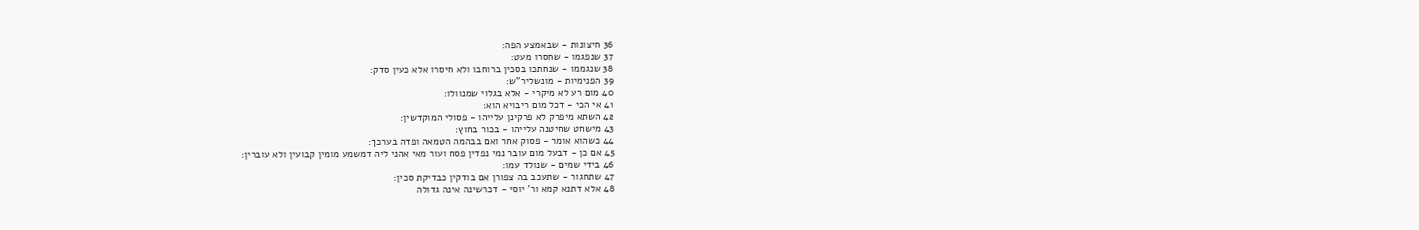36 חיצונות - שבאמצע הפה:
37 שנפגמו - שחסרו מעט:
38 שנגממו - שנחתכו בסכין ברוחבו ולא חיסרו אלא כעין סדק:
39 הפנימיות - מונשליר"ש:
40 מום רע לא מיקרי - אלא בגלוי שמנוולו:
41 אי הכי - דכל מום ריבויא הוא:
42 השתא מיפרק לא פרקינן עלייהו - פסולי המוקדשין:
43 מישחט שחיטנה עלייהו - בכור בחוץ:
44 כשהוא אומר - פסוק אחר ואם בבהמה הטמאה ופדה בערכך:
45 אם כן - דבעל מום עובר נמי נפדין פסח ועור מאי אהני ליה דמשמע מומין קבועין ולא עוברין:
46 בידי שמים - שנולד עמו:
47 שתחגור - שתעכב בה צפורן אם בודקין כבדיקת סכין:
48 אלא דתנא קמא ור' יוסי - דכרשינה אינה גדולה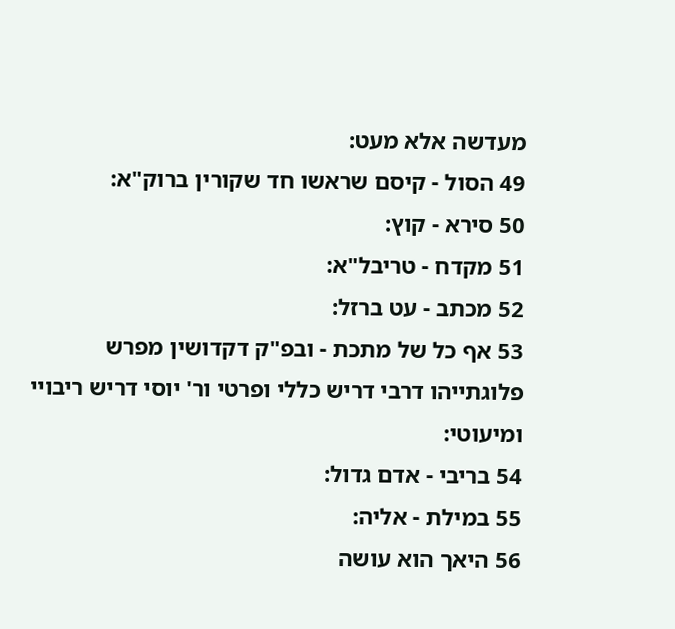מעדשה אלא מעט:
49 הסול - קיסם שראשו חד שקורין ברוק"א:
50 סירא - קוץ:
51 מקדח - טריבל"א:
52 מכתב - עט ברזל:
53 אף כל של מתכת - ובפ"ק דקדושין מפרש פלוגתייהו דרבי דריש כללי ופרטי ור' יוסי דריש ריבויי ומיעוטי:
54 בריבי - אדם גדול:
55 במילת - אליה:
56 היאך הוא עושה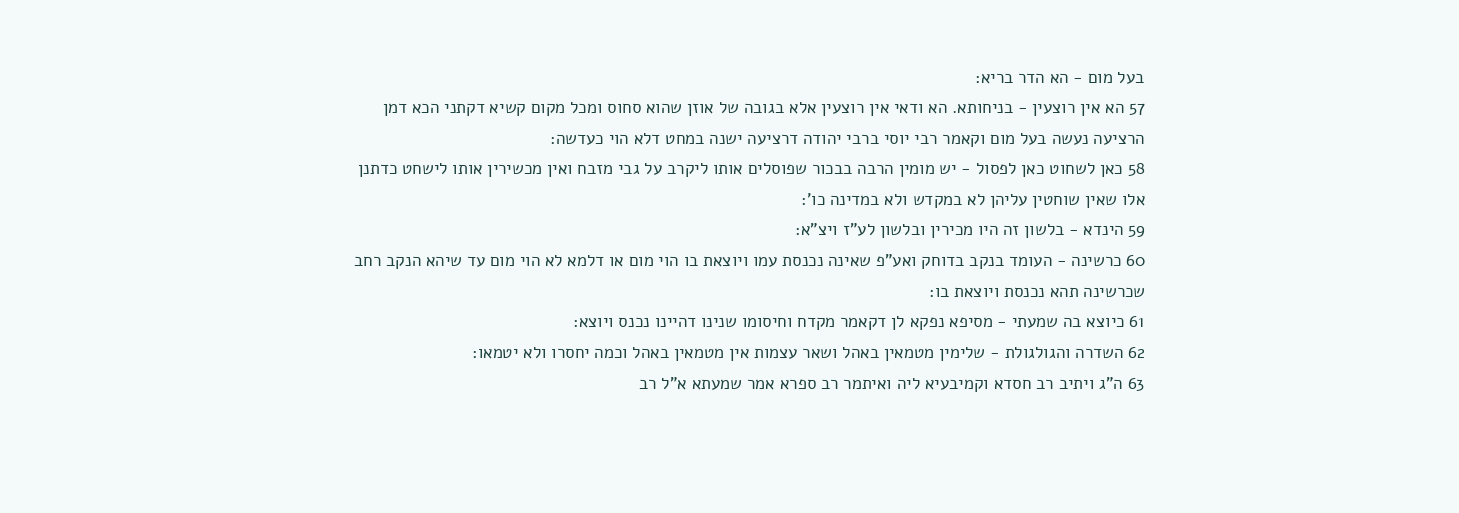בעל מום - הא הדר בריא:
57 הא אין רוצעין - בניחותא. הא ודאי אין רוצעין אלא בגובה של אוזן שהוא סחוס ומכל מקום קשיא דקתני הכא דמן הרציעה נעשה בעל מום וקאמר רבי יוסי ברבי יהודה דרציעה ישנה במחט דלא הוי כעדשה:
58 כאן לשחוט כאן לפסול - יש מומין הרבה בבכור שפוסלים אותו ליקרב על גבי מזבח ואין מכשירין אותו לישחט כדתנן אלו שאין שוחטין עליהן לא במקדש ולא במדינה כו':
59 הינדא - בלשון זה היו מכירין ובלשון לע"ז ויצ"א:
60 כרשינה - העומד בנקב בדוחק ואע"פ שאינה נכנסת עמו ויוצאת בו הוי מום או דלמא לא הוי מום עד שיהא הנקב רחב שכרשינה תהא נכנסת ויוצאת בו:
61 כיוצא בה שמעתי - מסיפא נפקא לן דקאמר מקדח וחיסומו שנינו דהיינו נכנס ויוצא:
62 השדרה והגולגולת - שלימין מטמאין באהל ושאר עצמות אין מטמאין באהל וכמה יחסרו ולא יטמאו:
63 ה"ג ויתיב רב חסדא וקמיבעיא ליה ואיתמר רב ספרא אמר שמעתא א"ל רב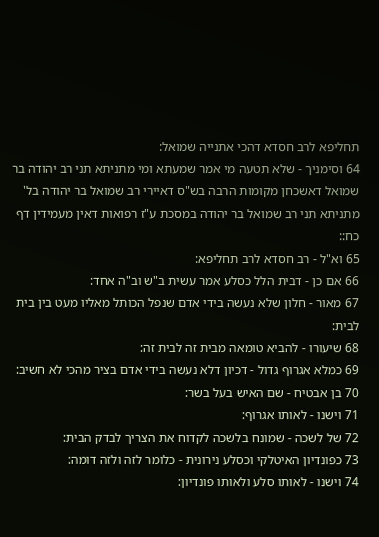תחליפא לרב חסדא דהכי אתנייה שמואל:
64 וסימניך - שלא תטעה מי אמר שמעתא ומי מתניתא תני רב יהודה בר שמואל דאשכחן מקומות הרבה בש"ס דאיירי רב שמואל בר יהודה בל' מתניתא תני רב שמואל בר יהודה במסכת ע"ז רפואות דאין מעמידין דף כח::
65 וא"ל - רב חסדא לרב תחליפא:
66 אם כן - דבית הלל כסלע אמר עשית ב"ש וב"ה אחד:
67 מאור - חלון שלא נעשה בידי אדם שנפל הכותל מאליו מעט בין בית לבית:
68 שיעורו - להביא טומאה מבית זה לבית זה:
69 כמלא אגרוף גדול - דכיון דלא נעשה בידי אדם בציר מהכי לא חשיב:
70 בן אבטיח - שם האיש בעל בשר:
71 וישנו - לאותו אגרוף:
72 של לשכה - שמונח בלשכה לקדוח את הצריך לבדק הבית:
73 כפונדיון האיטלקי וכסלע נירונית - כלומר לזה ולזה דומה:
74 וישנו - לאותו סלע ולאותו פונדיון: